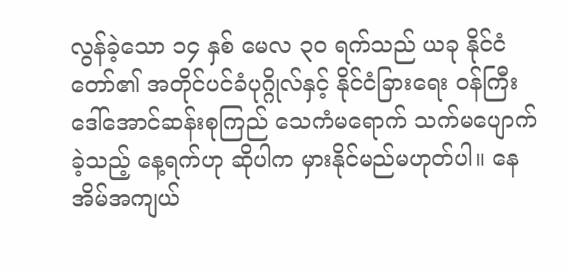လွန်ခဲ့သော ၁၄ နှစ် မေလ ၃၀ ရက်သည် ယခု နိုင်ငံတော်၏ အတိုင်ပင်ခံပုဂ္ဂိုလ်နှင့် နိုင်ငံခြားရေး ဝန်ကြီး ဒေါ်အောင်ဆန်းစုကြည် သေကံမရောက် သက်မပျောက်ခဲ့သည့် နေ့ရက်ဟု ဆိုပါက မှားနိုင်မည်မဟုတ်ပါ။ နေအိမ်အကျယ်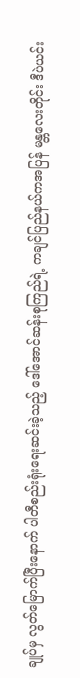ချုပ်မှ လွတ်မြောက်ပြီးနောက် ပါတီစည်းရုံးရေးဆင်းခဲ့သည့် ဒေါ်အောင်ဆန်းစုကြည်ရဲ့ ကချင်ပြည်နယ်ကအပြန် မန္တလေးတိုင်း ဒီပဲယင်း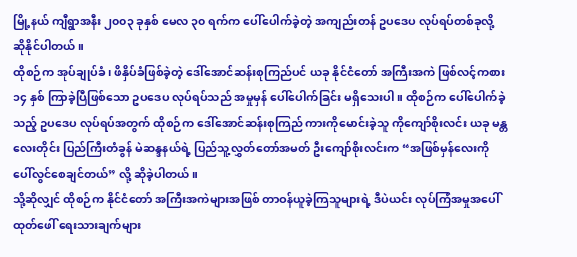မြို့နယ် ကျီရွာအနီး ၂၀၀၃ ခုနှစ် မေလ ၃၀ ရက်က ပေါ်ပေါက်ခဲ့တဲ့ အကျည်းတန် ဥပဒေပ လုပ်ရပ်တစ်ခုလို့ ဆိုနိုင်ပါတယ်။
ထိုစဉ်က အုပ်ချုပ်ခံ၊ ဖိနှိပ်ခံဖြစ်ခဲ့တဲ့ ဒေါ်အောင်ဆန်းစုကြည်ပင် ယခု နိုင်ငံတော် အကြီးအကဲ ဖြစ်လင့်ကစား ၁၄ နှစ် ကြာခဲ့ပြီဖြစ်သော ဥပဒေပ လုပ်ရပ်သည် အမှုမှန် ပေါ်ပေါက်ခြင်း မရှိသေးပါ။ ထိုစဉ်က ပေါ်ပေါက်ခဲ့သည့် ဥပဒေပ လုပ်ရပ်အတွက် ထိုစဉ်က ဒေါ်အောင်ဆန်းစုကြည် ကားကိုမောင်းခဲ့သူ ကိုကျော်စိုးလင်း ယခု မန္တလေးတိုင်း ပြည်ကြီးတံခွန် မဲဆန္ဒနယ်ရဲ့ ပြည်သူ့လွှတ်တော်အမတ် ဦးကျော်စိုးလင်းက “အဖြစ်မှန်လေးကို ပေါ်လွင်စေချင်တယ်” လို့ ဆိုခဲ့ပါတယ်။
သို့ဆိုလျှင် ထိုစဉ်က နိုင်ငံတော် အကြီးအကဲများအဖြစ် တာဝန်ယူခဲ့ကြသူများရဲ့ ဒီပဲယင်း လုပ်ကြံအမှုအပေါ် ထုတ်ဖေါ် ရေးသားချက်များ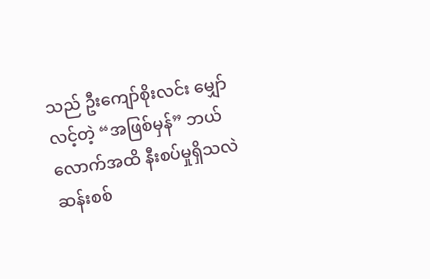သည် ဦးကျော်စိုးလင်း မျှော်လင့်တဲ့ “အဖြစ်မှန်” ဘယ်လောက်အထိ နီးစပ်မှုရှိသလဲ ဆန်းစစ်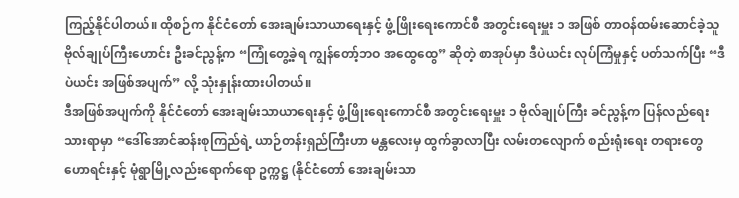ကြည့်နိုင်ပါတယ်။ ထိုစဉ်က နိုင်ငံတော် အေးချမ်းသာယာရေးနှင့် ဖွံ့ဖြိုးရေးကောင်စီ အတွင်းရေးမှူး ၁ အဖြစ် တာဝန်ထမ်းဆောင်ခဲ့သူ ဗိုလ်ချုပ်ကြီးဟောင်း ဦးခင်ညွန့်က “ကြုံတွေ့ခဲ့ရ ကျွန်တော့်ဘဝ အထွေထွေ” ဆိုတဲ့ စာအုပ်မှာ ဒီပဲယင်း လုပ်ကြံမှုနှင့် ပတ်သက်ပြီး “ဒီပဲယင်း အဖြစ်အပျက်” လို့ သုံးနှုန်းထားပါတယ်။
ဒီအဖြစ်အပျက်ကို နိုင်ငံတော် အေးချမ်းသာယာရေးနှင့် ဖွံ့ဖြိုးရေးကောင်စီ အတွင်းရေးမှူး ၁ ဗိုလ်ချုပ်ကြီး ခင်ညွန့်က ပြန်လည်ရေးသားရာမှာ “ဒေါ်အောင်ဆန်းစုကြည်ရဲ့ ယာဉ်တန်းရှည်ကြီးဟာ မန္တလေးမှ ထွက်ခွာလာပြီး လမ်းတလျောက် စည်းရုံးရေး တရားတွေဟောရင်းနှင့် မုံရွာမြို့လည်းရောက်ရော ဥက္ကဋ္ဌ (နိုင်ငံတော် အေးချမ်းသာ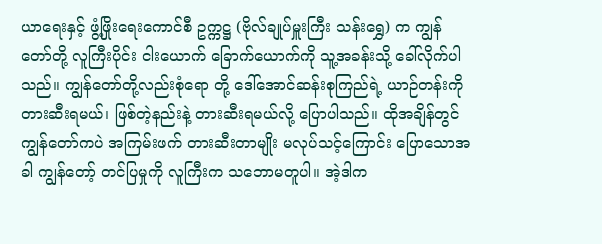ယာရေးနှင့် ဖွံ့ဖြိုးရေးကောင်စီ ဥက္ကဋ္ဌ (ဗိုလ်ချုပ်မှူးကြီး သန်းရွှေ) က ကျွန်တော်တို့ လူကြီးပိုင်း ငါးယောက် ခြောက်ယောက်ကို သူ့အခန်းသို့ ခေါ်လိုက်ပါသည်။ ကျွန်တော်တို့လည်းစုံရော တို့ ဒေါ်အောင်ဆန်းစုကြည်ရဲ့ ယာဉ်တန်းကို တားဆီးရမယ်၊ ဖြစ်တဲ့နည်းနဲ့ တားဆီးရမယ်လို့ ပြောပါသည်။ ထိုအချိန်တွင် ကျွန်တော်ကပဲ အကြမ်းဖက် တားဆီးတာမျိုး မလုပ်သင့်ကြောင်း ပြောသောအခါ ကျွန်တော့် တင်ပြမှုကို လူကြီးက သဘောမတူပါ။ အဲ့ဒါက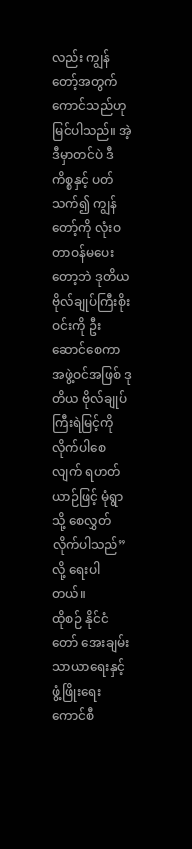လည်း ကျွန်တော့်အတွက် ကောင်သည်ဟု မြင်ပါသည်။ အဲ့ဒီမှာတင်ပဲ ဒီကိစ္စနှင့် ပတ်သက်၍ ကျွန်တော့်ကို လုံးဝတာဝန်မပေးတော့ဘဲ ဒုတိယ ဗိုလ်ချုပ်ကြီးစိုးဝင်းကို ဦးဆောင်စေကာ အဖွဲ့ဝင်အဖြစ် ဒုတိယ ဗိုလ်ချုပ်ကြီးရဲမြင့်ကို လိုက်ပါစေလျက် ရဟတ်ယာဉ်ဖြင့် မုံရွာသို့ စေလွှတ်လိုက်ပါသည်” လို့ ရေးပါတယ်။
ထိုစဉ် နိုင်ငံတော် အေးချမ်းသာယာရေးနှင့် ဖွံ့ဖြိုးရေးကောင်စီ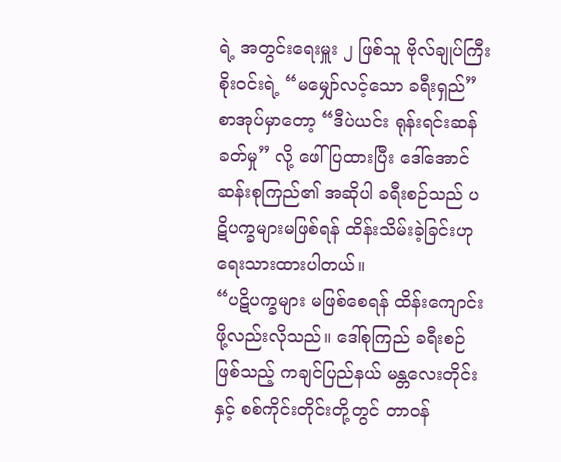ရဲ့ အတွင်းရေးမှူး ၂ ဖြစ်သူ ဗိုလ်ချုပ်ကြီးစိုးဝင်းရဲ့ “မမျှော်လင့်သော ခရီးရှည်” စာအုပ်မှာတော့ “ဒီပဲယင်း ရုန်းရင်းဆန်ခတ်မှု” လို့ ဖေါ်ပြထားပြီး ဒေါ်အောင်ဆန်းစုကြည်၏ အဆိုပါ ခရီးစဉ်သည် ပဋိပက္ခများမဖြစ်ရန် ထိန်းသိမ်းခဲ့ခြင်းဟု ရေးသားထားပါတယ်။
“ပဋိပက္ခများ မဖြစ်စေရန် ထိန်းကျောင်းဖို့လည်းလိုသည်။ ဒေါ်စုကြည် ခရီးစဉ်ဖြစ်သည့် ကချင်ပြည်နယ် မန္တလေးတိုင်းနှင့် စစ်ကိုင်းတိုင်းတို့တွင် တာဝန်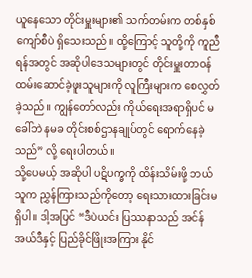ယူနေသော တိုင်းမှူးများ၏ သက်တမ်းက တစ်နှစ်ကျော်စီပဲ ရှိသေးသည်။ ထို့ကြောင့် သူတို့ကို ကူညီရန်အတွင် အဆိုပါဒေသများတွင် တိုင်းမှူးတာဝန် ထမ်းဆောင်ခဲ့ဖူးသူများကို လူကြီးများက စေလွှတ်ခဲ့သည်။ ကျွန်တော်လည်း ကိုယ်ရေးအရာရှိပင် မခေါ်ဘဲ နမခ တိုင်းစစ်ဌာနချုပ်တွင် ရောက်နေခဲ့သည်” လို့ ရေးပါတယ်။
သို့ပေမယ့် အဆိုပါ ပဋိပက္ခကို ထိန်းသိမ်းဖို့ ဘယ်သူက ညွှန်ကြားသည်ကိုတော့ ရေးသားထားခြင်းမရှိပါ။ ဒါ့အပြင် “ဒီပဲယင်း ပြဿနာသည် အင်န်အယ်ဒီနှင့် ပြည်ခိုင်ဖြိုးအကြား နိုင်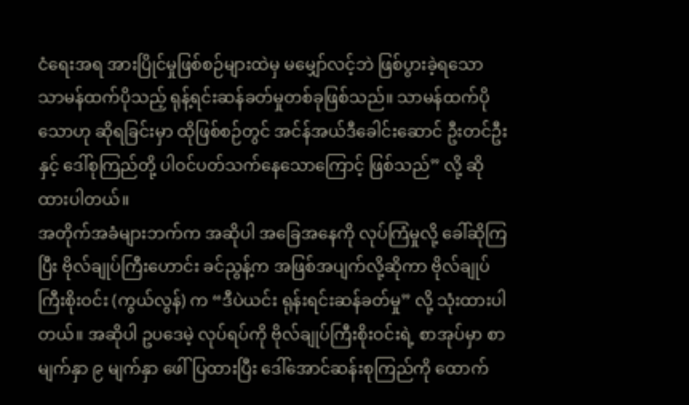ငံရေးအရ အားပြိုင်မှုဖြစ်စဉ်များထဲမှ မမျှော်လင့်ဘဲ ဖြစ်ပွားခဲ့ရသော သာမန်ထက်ပိုသည့် ရုန့်ရင်းဆန်ခတ်မှုတစ်ခုဖြစ်သည်။ သာမန်ထက်ပိုသောဟု ဆိုရခြင်းမှာ ထိုဖြစ်စဉ်တွင် အင်န်အယ်ဒီခေါင်းဆောင် ဦးတင်ဦးနှင့် ဒေါ်စုကြည်တို့ ပါဝင်ပတ်သက်နေသောကြောင့် ဖြစ်သည်” လို့ ဆိုထားပါတယ်။
အတိုက်အခံများဘက်က အဆိုပါ အခြေအနေကို လုပ်ကြံမှုလို့ ခေါ်ဆိုကြပြီး ဗိုလ်ချုပ်ကြီးဟောင်း ခင်ညွန့်က အဖြစ်အပျက်လို့ဆိုကာ ဗိုလ်ချုပ်ကြီးစိုးဝင်း (ကွယ်လွန်) က “ဒီပဲယင်း ရုန်းရင်းဆန်ခတ်မှု” လို့ သုံးထားပါတယ်။ အဆိုပါ ဥပဒေမဲ့ လုပ်ရပ်ကို ဗိုလ်ချုပ်ကြီးစိုးဝင်းရဲ့ စာအုပ်မှာ စာမျက်နှာ ၉ မျက်နှာ ဖေါ်ပြထားပြီး ဒေါ်အောင်ဆန်းစုကြည်ကို ထောက်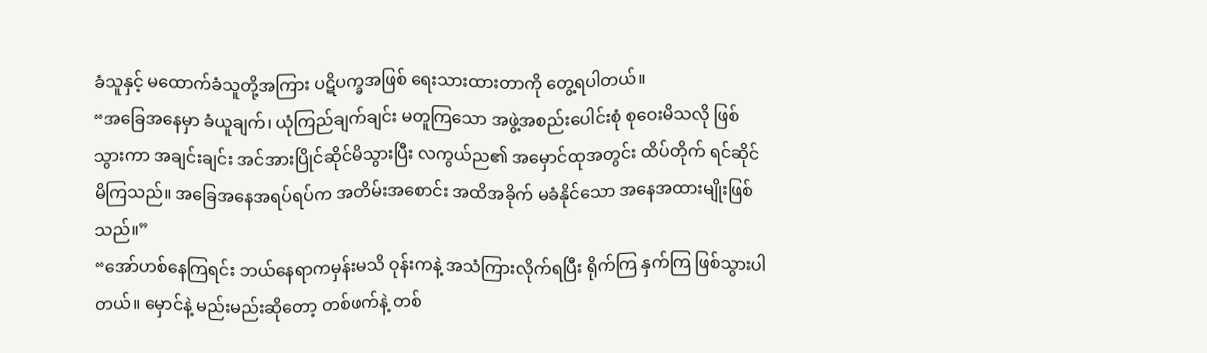ခံသူနှင့် မထောက်ခံသူတို့အကြား ပဋိပက္ခအဖြစ် ရေးသားထားတာကို တွေ့ရပါတယ်။
“အခြေအနေမှာ ခံယူချက်၊ ယုံကြည်ချက်ချင်း မတူကြသော အဖွဲ့အစည်းပေါင်းစုံ စုဝေးမိသလို ဖြစ်သွားကာ အချင်းချင်း အင်အားပြိုင်ဆိုင်မိသွားပြီး လကွယ်ည၏ အမှောင်ထုအတွင်း ထိပ်တိုက် ရင်ဆိုင်မိကြသည်။ အခြေအနေအရပ်ရပ်က အတိမ်းအစောင်း အထိအခိုက် မခံနိုင်သော အနေအထားမျိုးဖြစ်သည်။”
“အော်ဟစ်နေကြရင်း ဘယ်နေရာကမှန်းမသိ ဝုန်းကနဲ့ အသံကြားလိုက်ရပြီး ရိုက်ကြ နှက်ကြ ဖြစ်သွားပါတယ်။ မှောင်နဲ့ မည်းမည်းဆိုတော့ တစ်ဖက်နဲ့ တစ်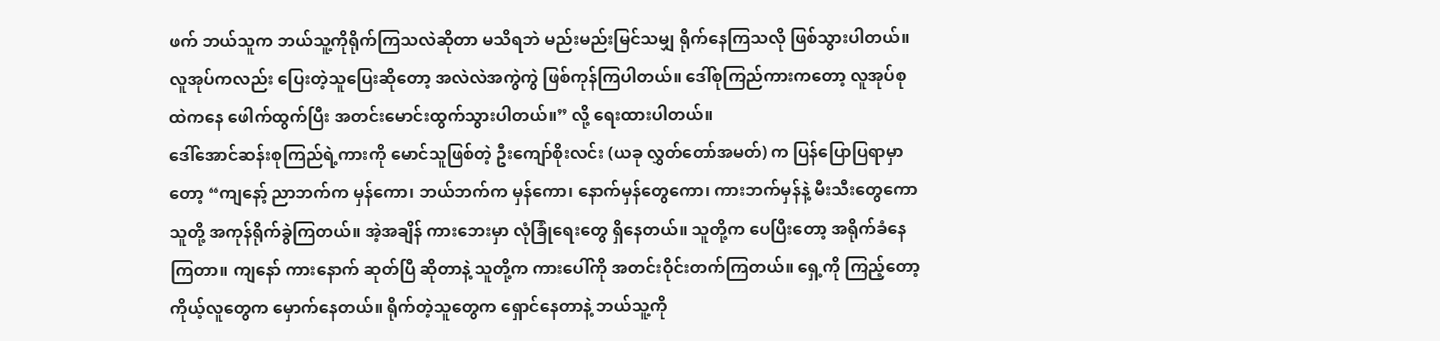ဖက် ဘယ်သူက ဘယ်သူ့ကိုရိုက်ကြသလဲဆိုတာ မသိရဘဲ မည်းမည်းမြင်သမျှ ရိုက်နေကြသလို ဖြစ်သွားပါတယ်။ လူအုပ်ကလည်း ပြေးတဲ့သူပြေးဆိုတော့ အလဲလဲအကွဲကွဲ ဖြစ်ကုန်ကြပါတယ်။ ဒေါ်စုကြည်ကားကတော့ လူအုပ်စုထဲကနေ ဖေါက်ထွက်ပြီး အတင်းမောင်းထွက်သွားပါတယ်။” လို့ ရေးထားပါတယ်။
ဒေါ်အောင်ဆန်းစုကြည်ရဲ့ကားကို မောင်သူဖြစ်တဲ့ ဦးကျော်စိုးလင်း (ယခု လွှတ်တော်အမတ်) က ပြန်ပြောပြရာမှာတော့ “ကျနော့် ညာဘက်က မှန်ကော၊ ဘယ်ဘက်က မှန်ကော၊ နောက်မှန်တွေကော၊ ကားဘက်မှန်နဲ့ မီးသီးတွေကော သူတို့ အကုန်ရိုက်ခွဲကြတယ်။ အဲ့အချိန် ကားဘေးမှာ လုံခြုံရေးတွေ ရှိနေတယ်။ သူတို့က ပေပြီးတော့ အရိုက်ခံနေကြတာ။ ကျနော် ကားနောက် ဆုတ်ပြီ ဆိုတာနဲ့ သူတို့က ကားပေါ်ကို အတင်းဝိုင်းတက်ကြတယ်။ ရှေ့ကို ကြည့်တော့ ကိုယ့်လူတွေက မှောက်နေတယ်။ ရိုက်တဲ့သူတွေက ရှောင်နေတာနဲ့ ဘယ်သူ့ကို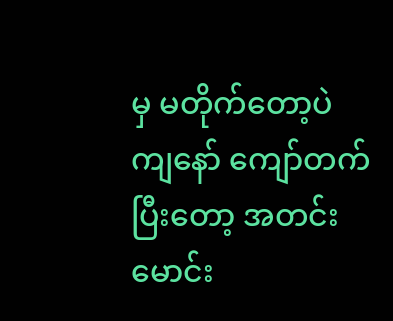မှ မတိုက်တော့ပဲ ကျနော် ကျော်တက်ပြီးတော့ အတင်းမောင်း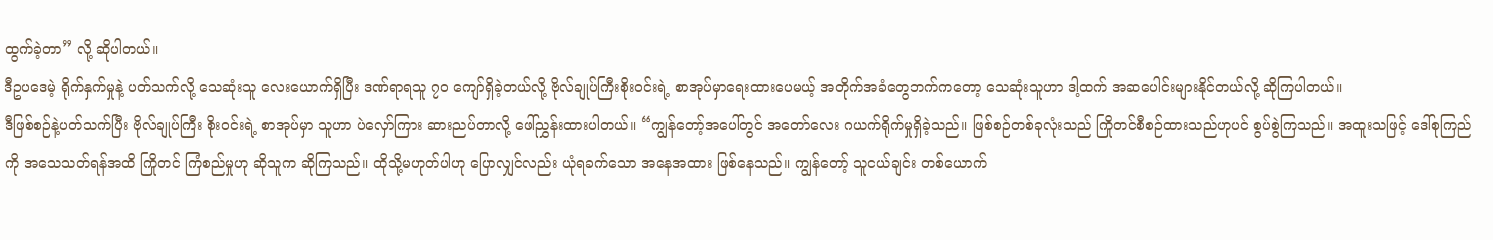ထွက်ခဲ့တာ” လို့ ဆိုပါတယ်။
ဒီဥပဒေမဲ့ ရိုက်နှက်မှုနဲ့ ပတ်သက်လို့ သေဆုံးသူ လေးယောက်ရှိပြီး ဒဏ်ရာရသူ ၇၀ ကျော်ရှိခဲ့တယ်လို့ ဗိုလ်ချုပ်ကြီးစိုးဝင်းရဲ့ စာအုပ်မှာရေးထားပေမယ့် အတိုက်အခံတွေဘက်ကတော့ သေဆုံးသူဟာ ဒါ့ထက် အဆပေါင်းများနိုင်တယ်လို့ ဆိုကြပါတယ်။
ဒီဖြစ်စဉ်နဲ့ပတ်သက်ပြီး ဗိုလ်ချုပ်ကြီး စိုးဝင်းရဲ့ စာအုပ်မှာ သူဟာ ပဲလှော်ကြား ဆားညပ်တာလို့ ဖေါ်ညွှန်းထားပါတယ်။ “ကျွန်တော့်အပေါ်တွင် အတော်လေး ဂယက်ရိုက်မှုရှိခဲ့သည်။ ဖြစ်စဉ်တစ်ခုလုံးသည် ကြိုတင်စီစဉ်ထားသည်ဟုပင် စွပ်စွဲကြသည်။ အထူးသဖြင့် ဒေါ်စုကြည်ကို အသေသတ်ရန်အထိ ကြိုတင် ကြံစည်မှုဟု ဆိုသူက ဆိုကြသည်။ ထိုသို့မဟုတ်ပါဟု ပြောလျှင်လည်း ယုံရခက်သော အနေအထား ဖြစ်နေသည်။ ကျွန်တော့် သူငယ်ချင်း တစ်ယောက်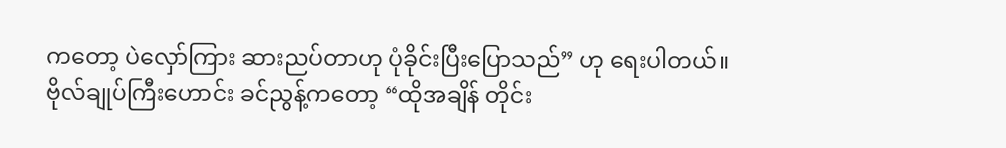ကတော့ ပဲလှော်ကြား ဆားညပ်တာဟု ပုံခိုင်းပြီးပြောသည်” ဟု ရေးပါတယ်။
ဗိုလ်ချုပ်ကြီးဟောင်း ခင်ညွန့်ကတော့ “ထိုအချိန် တိုင်း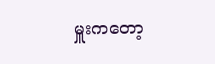မှူးကတော့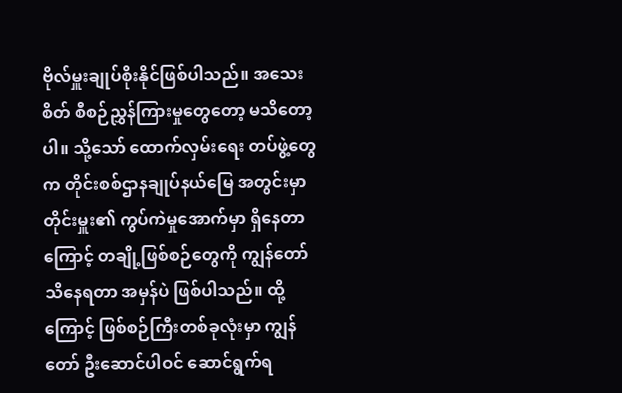ဗိုလ်မှူးချုပ်စိုးနိုင်ဖြစ်ပါသည်။ အသေးစိတ် စီစဉ်ညွှန်ကြားမှုတွေတော့ မသိတော့ပါ။ သို့သော် ထောက်လှမ်းရေး တပ်ဖွဲ့တွေက တိုင်းစစ်ဌာနချုပ်နယ်မြေ အတွင်းမှာ တိုင်းမှူး၏ ကွပ်ကဲမှုအောက်မှာ ရှိနေတာကြောင့် တချို့ဖြစ်စဉ်တွေကို ကျွန်တော်သိနေရတာ အမှန်ပဲ ဖြစ်ပါသည်။ ထို့ကြောင့် ဖြစ်စဉ်ကြီးတစ်ခုလုံးမှာ ကျွန်တော် ဦးဆောင်ပါဝင် ဆောင်ရွက်ရ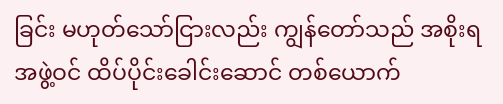ခြင်း မဟုတ်သော်ငြားလည်း ကျွန်တော်သည် အစိုးရ အဖွဲ့ဝင် ထိပ်ပိုင်းခေါင်းဆောင် တစ်ယောက်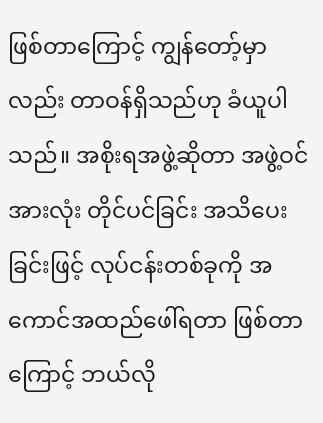ဖြစ်တာကြောင့် ကျွန်တော့်မှာလည်း တာဝန်ရှိသည်ဟု ခံယူပါသည်။ အစိုးရအဖွဲ့ဆိုတာ အဖွဲ့ဝင်အားလုံး တိုင်ပင်ခြင်း အသိပေးခြင်းဖြင့် လုပ်ငန်းတစ်ခုကို အကောင်အထည်ဖေါ်ရတာ ဖြစ်တာကြောင့် ဘယ်လို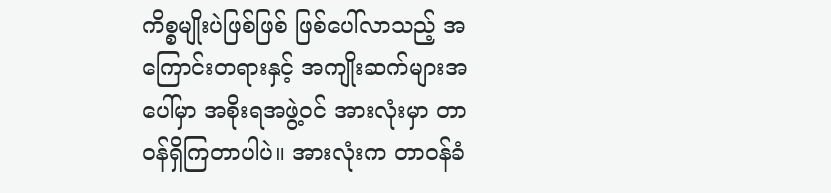ကိစ္စမျိုးပဲဖြစ်ဖြစ် ဖြစ်ပေါ်လာသည့် အကြောင်းတရားနှင့် အကျိုးဆက်များအပေါ်မှာ အစိုးရအဖွဲ့ဝင် အားလုံးမှာ တာဝန်ရှိကြတာပါပဲ။ အားလုံးက တာဝန်ခံ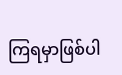ကြရမှာဖြစ်ပါ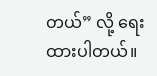တယ်” လို့ ရေးထားပါတယ်။